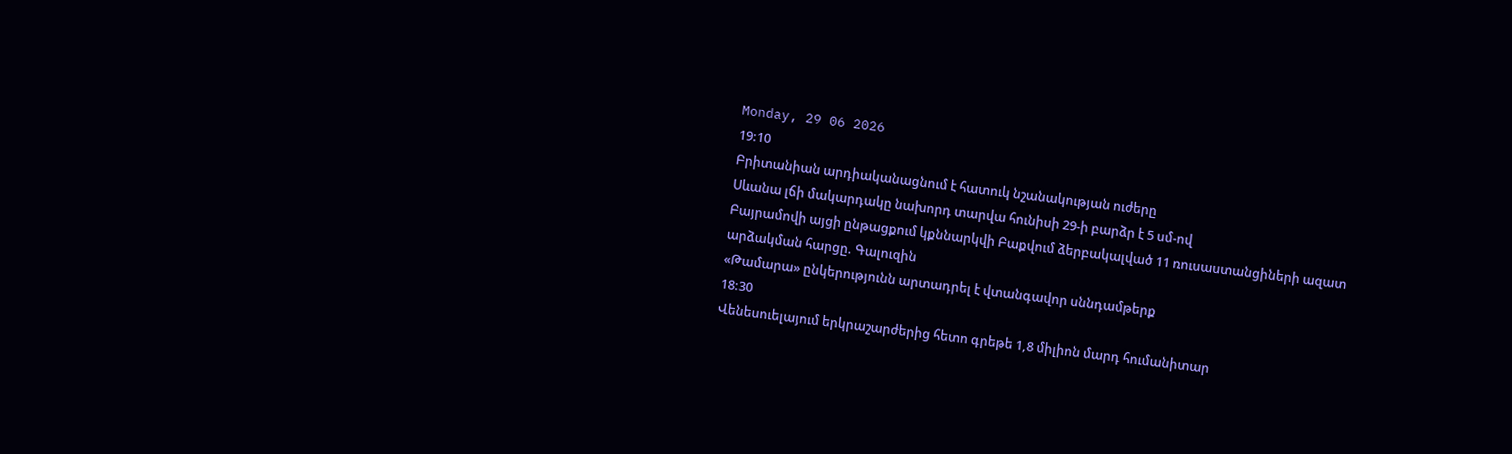Monday, 29 06 2026
19:10
Բրիտանիան արդիականացնում է հատուկ նշանակության ուժերը
Սևանա լճի մակարդակը նախորդ տարվա հունիսի 29-ի բարձր է 5 սմ-ով
Բայրամովի այցի ընթացքում կքննարկվի Բաքվում ձերբակալված 11 ռուսաստանցիների ազատ արձակման հարցը. Գալուզին
«Թամարա» ընկերությունն արտադրել է վտանգավոր սննդամթերք
18:30
Վենեսուելայում երկրաշարժերից հետո գրեթե 1,8 միլիոն մարդ հումանիտար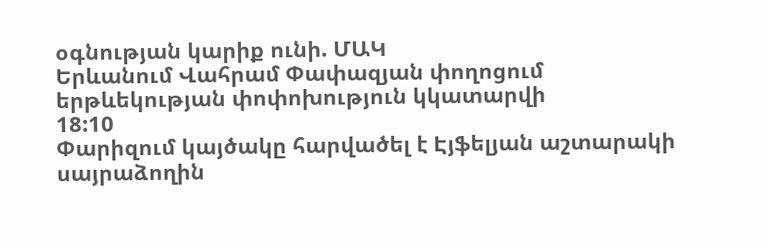օգնության կարիք ունի. ՄԱԿ
Երևանում Վահրամ Փափազյան փողոցում երթևեկության փոփոխություն կկատարվի
18:10
Փարիզում կայծակը հարվածել է Էյֆելյան աշտարակի սայրաձողին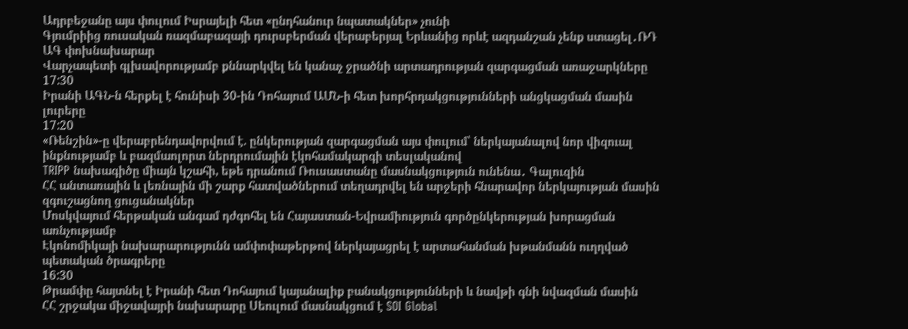Ադրբեջանը այս փուլում Իսրայելի հետ «ընդհանուր նպատակներ» չունի
Գյումրիից ռուսական ռազմաբազայի դուրսբերման վերաբերյալ Երևանից որևէ ազդանշան չենք ստացել․ՌԴ ԱԳ փոխնախարար
Վարչապետի գլխավորությամբ քննարկվել են կանաչ ջրածնի արտադրության զարգացման առաջարկները
17:30
Իրանի ԱԳՆ-ն հերքել է հունիսի 30-ին Դոհայում ԱՄՆ-ի հետ խորհրդակցությունների անցկացման մասին լուրերը
17:20
«Ռենշին»-ը վերաբրենդավորվում է. ընկերության զարգացման այս փուլում՝ ներկայանալով նոր վիզուալ ինքնությամբ և բազմաոլորտ ներդրումային էկոհամակարգի տեսլականով
TRIPP նախագիծը միայն կշահի, եթե դրանում Ռուսաստանը մասնակցություն ունենա․ Գալուզին
ՀՀ անտառային և լեռնային մի շարք հատվածներում տեղադրվել են արջերի հնարավոր ներկայության մասին զգուշացնող ցուցանակներ
Մոսկվայում հերթական անգամ դժգոհել են Հայաստան-Եվրամիություն գործընկերության խորացման առնչությամբ
Էկոնոմիկայի նախարարությունն ամփոփաթերթով ներկայացրել է արտահանման խթանմանն ուղղված պետական ծրագրերը
16:30
Թրամփը հայտնել է Իրանի հետ Դոհայում կայանալիք բանակցությունների և նավթի գնի նվազման մասին
ՀՀ շրջակա միջավայրի նախարարը Սեուլում մասնակցում է SOI Global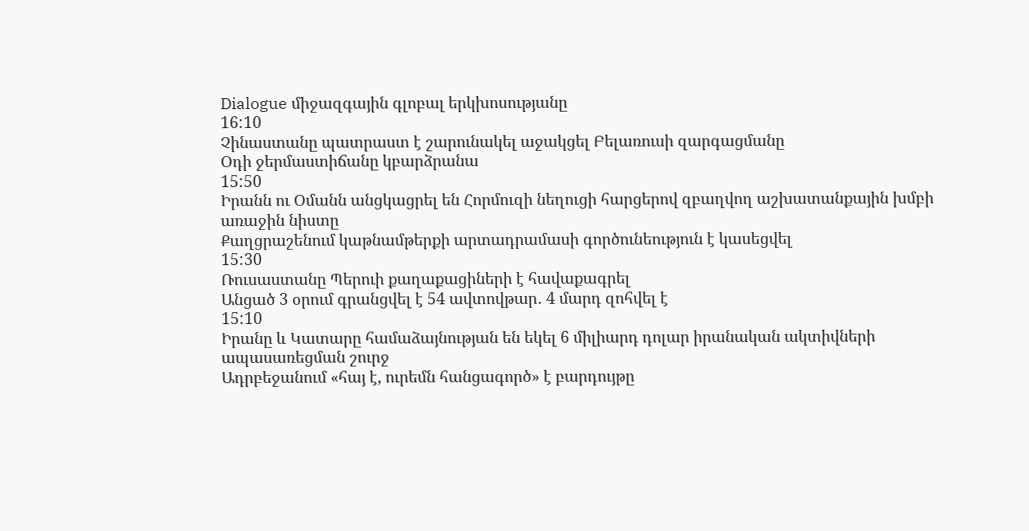Dialogue միջազգային գլոբալ երկխոսությանը
16:10
Չինաստանը պատրաստ է շարունակել աջակցել Բելառուսի զարգացմանը
Օդի ջերմաստիճանը կբարձրանա
15:50
Իրանն ու Օմանն անցկացրել են Հորմուզի նեղուցի հարցերով զբաղվող աշխատանքային խմբի առաջին նիստը
Քաղցրաշենում կաթնամթերքի արտադրամասի գործունեություն է կասեցվել
15:30
Ռուսաստանը Պերուի քաղաքացիների է հավաքագրել
Անցած 3 օրում գրանցվել է 54 ավտովթար․ 4 մարդ զոհվել է
15:10
Իրանը և Կատարը համաձայնության են եկել 6 միլիարդ դոլար իրանական ակտիվների ապասառեցման շուրջ
Ադրբեջանում «հայ է, ուրեմն հանցագործ» է բարդույթը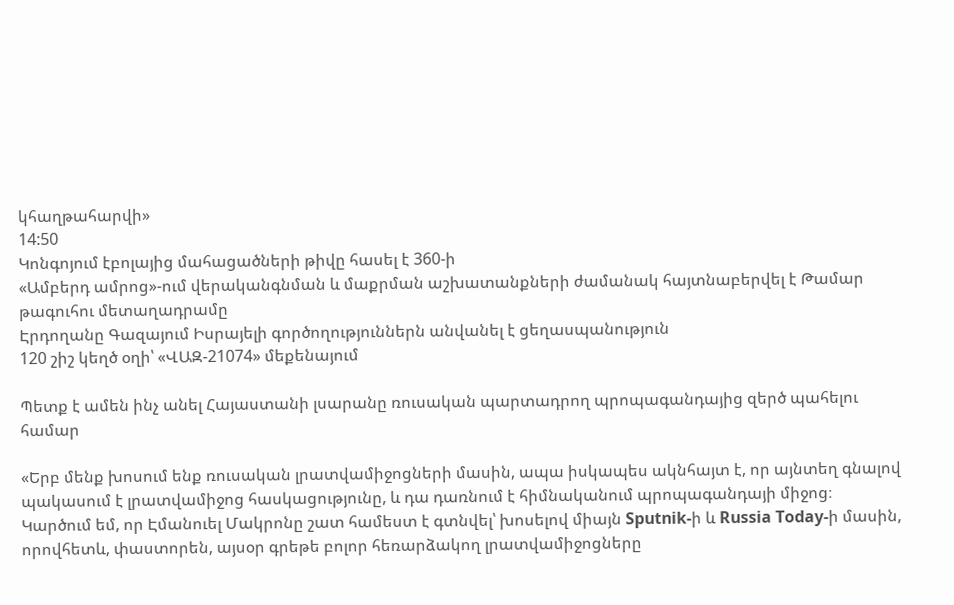կհաղթահարվի»
14:50
Կոնգոյում էբոլայից մահացածների թիվը հասել է 360-ի
«Ամբերդ ամրոց»-ում վերականգնման և մաքրման աշխատանքների ժամանակ հայտնաբերվել է Թամար թագուհու մետաղադրամը
Էրդողանը Գազայում Իսրայելի գործողություններն անվանել է ցեղասպանություն
120 շիշ կեղծ օղի՝ «ՎԱԶ-21074» մեքենայում

Պետք է ամեն ինչ անել Հայաստանի լսարանը ռուսական պարտադրող պրոպագանդայից զերծ պահելու համար

«Երբ մենք խոսում ենք ռուսական լրատվամիջոցների մասին, ապա իսկապես ակնհայտ է, որ այնտեղ գնալով պակասում է լրատվամիջոց հասկացությունը, և դա դառնում է հիմնականում պրոպագանդայի միջոց։ Կարծում եմ, որ Էմանուել Մակրոնը շատ համեստ է գտնվել՝ խոսելով միայն Sputnik-ի և Russia Today-ի մասին, որովհետև, փաստորեն, այսօր գրեթե բոլոր հեռարձակող լրատվամիջոցները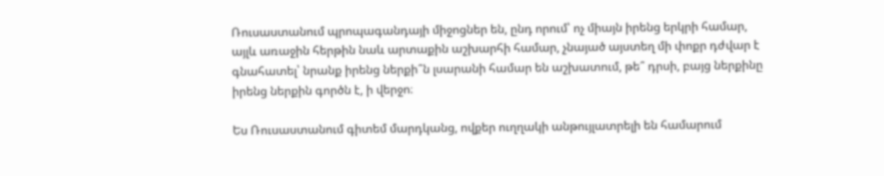Ռուսաստանում պրոպագանդայի միջոցներ են, ընդ որում՝ ոչ միայն իրենց երկրի համար, այլև առաջին հերթին նաև արտաքին աշխարհի համար, չնայած այստեղ մի փոքր դժվար է գնահատել՝ նրանք իրենց ներքի՞ն լսարանի համար են աշխատում, թե՞ դրսի, բայց ներքինը իրենց ներքին գործն է, ի վերջո։

Ես Ռուսաստանում գիտեմ մարդկանց, ովքեր ուղղակի անթույլատրելի են համարում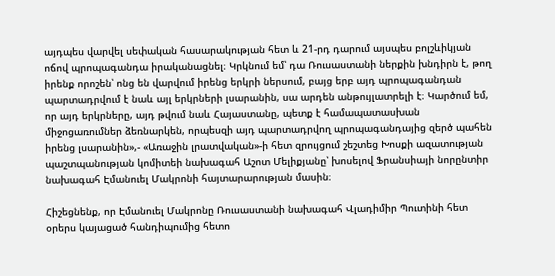այդպես վարվել սեփական հասարակության հետ և 21-րդ դարում այսպես բոլշևիկյան ոճով պրոպագանդա իրականացնել։ Կրկնում եմ՝ դա Ռուսաստանի ներքին խնդիրն է, թող իրենք որոշեն՝ ոնց են վարվում իրենց երկրի ներսում, բայց երբ այդ պրոպագանդան պարտադրվում է նաև այլ երկրների լսարանին, սա արդեն անթույլատրելի է։ Կարծում եմ, որ այդ երկրները, այդ թվում նաև Հայաստանը, պետք է համապատասխան միջոցառումներ ձեռնարկեն, որպեսզի այդ պարտադրվող պրոպագանդայից զերծ պահեն իրենց լսարանին»,- «Առաջին լրատվական»-ի հետ զրույցում շեշտեց Խոսքի ազատության պաշտպանության կոմիտեի նախագահ Աշոտ Մելիքյանը՝ խոսելով Ֆրանսիայի նորընտիր նախագահ Էմանուել Մակրոնի հայտարարության մասին։

Հիշեցնենք, որ Էմանուել Մակրոնը Ռուսաստանի նախագահ Վլադիմիր Պուտինի հետ օրերս կայացած հանդիպումից հետո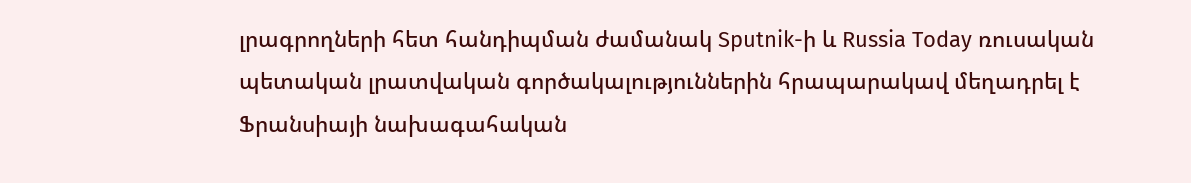լրագրողների հետ հանդիպման ժամանակ Sputnik-ի և Russia Today ռուսական պետական լրատվական գործակալություններին հրապարակավ մեղադրել է Ֆրանսիայի նախագահական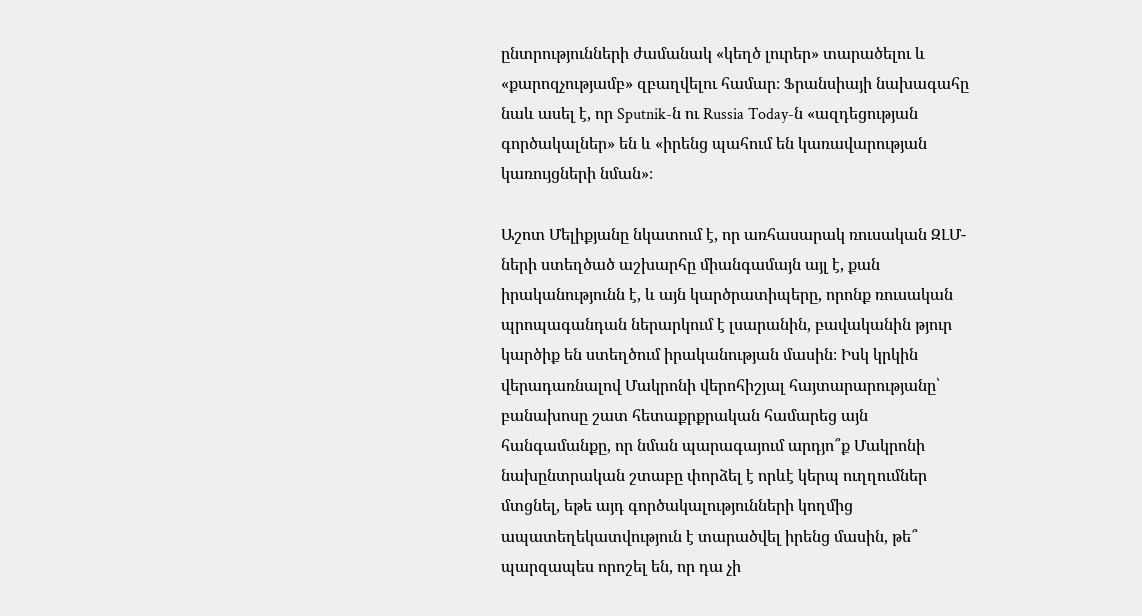ընտրությունների ժամանակ «կեղծ լուրեր» տարածելու և «քարոզչությամբ» զբաղվելու համար։ Ֆրանսիայի նախագահը նաև ասել է, որ Sputnik-ն ու Russia Today-ն «ազդեցության գործակալներ» են և «իրենց պահում են կառավարության կառույցների նման»։

Աշոտ Մելիքյանը նկատում է, որ առհասարակ ռուսական ԶԼՄ-ների ստեղծած աշխարհը միանգամայն այլ է, քան իրականությունն է, և այն կարծրատիպերը, որոնք ռուսական պրոպագանդան ներարկում է լսարանին, բավականին թյուր կարծիք են ստեղծում իրականության մասին։ Իսկ կրկին վերադառնալով Մակրոնի վերոհիշյալ հայտարարությանը՝ բանախոսը շատ հետաքրքրական համարեց այն հանգամանքը, որ նման պարագայում արդյո՞ք Մակրոնի նախընտրական շտաբը փորձել է որևէ կերպ ուղղումներ մտցնել, եթե այդ գործակալությունների կողմից ապատեղեկատվություն է տարածվել իրենց մասին, թե՞ պարզապես որոշել են, որ դա չի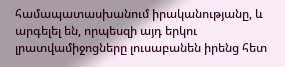համապատասխանում իրականությանը, և արգելել են, որպեսզի այդ երկու լրատվամիջոցները լուսաբանեն իրենց հետ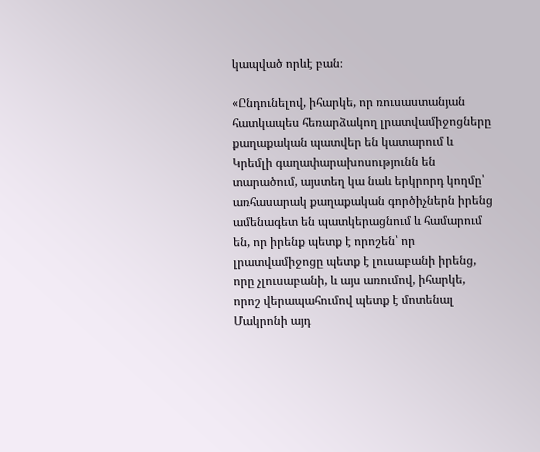կապված որևէ բան։

«Ընդունելով, իհարկե, որ ռուսաստանյան հատկապես հեռարձակող լրատվամիջոցները քաղաքական պատվեր են կատարում և Կրեմլի գաղափարախոսությունն են տարածում, այստեղ կա նաև երկրորդ կողմը՝ առհասարակ քաղաքական գործիչներն իրենց ամենագետ են պատկերացնում և համարում են, որ իրենք պետք է որոշեն՝ որ լրատվամիջոցը պետք է լուսաբանի իրենց, որը չլուսաբանի, և այս առումով, իհարկե, որոշ վերապահումով պետք է մոտենալ Մակրոնի այդ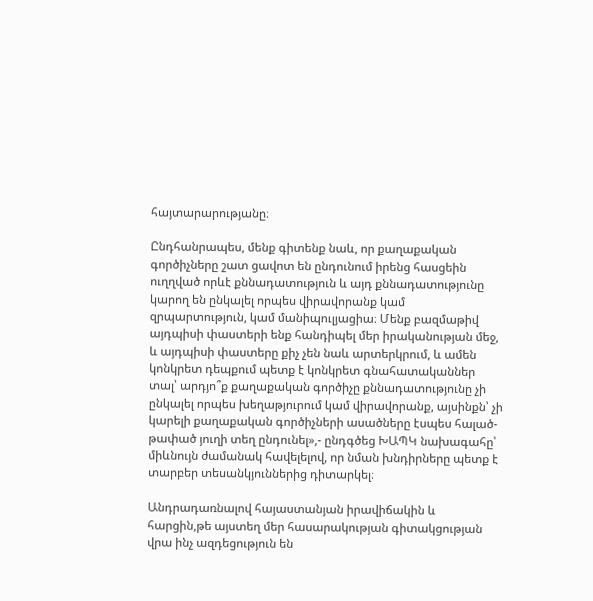հայտարարությանը։

Ընդհանրապես, մենք գիտենք նաև, որ քաղաքական գործիչները շատ ցավոտ են ընդունում իրենց հասցեին ուղղված որևէ քննադատություն և այդ քննադատությունը կարող են ընկալել որպես վիրավորանք կամ զրպարտություն, կամ մանիպուլյացիա։ Մենք բազմաթիվ այդպիսի փաստերի ենք հանդիպել մեր իրականության մեջ, և այդպիսի փաստերը քիչ չեն նաև արտերկրում, և ամեն կոնկրետ դեպքում պետք է կոնկրետ գնահատականներ տալ՝ արդյո՞ք քաղաքական գործիչը քննադատությունը չի ընկալել որպես խեղաթյուրում կամ վիրավորանք, այսինքն՝ չի կարելի քաղաքական գործիչների ասածները էսպես հալած-թափած յուղի տեղ ընդունել»,- ընդգծեց ԽԱՊԿ նախագահը՝ միևնույն ժամանակ հավելելով, որ նման խնդիրները պետք է տարբեր տեսանկյուններից դիտարկել։

Անդրադառնալով հայաստանյան իրավիճակին և հարցին,թե այստեղ մեր հասարակության գիտակցության վրա ինչ ազդեցություն են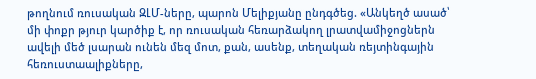թողնում ռուսական ԶԼՄ-ները, պարոն Մելիքյանը ընդգծեց. «Անկեղծ ասած՝ մի փոքր թյուր կարծիք է, որ ռուսական հեռարձակող լրատվամիջոցներն ավելի մեծ լսարան ունեն մեզ մոտ, քան, ասենք, տեղական ռեյտինգային հեռուստաալիքները,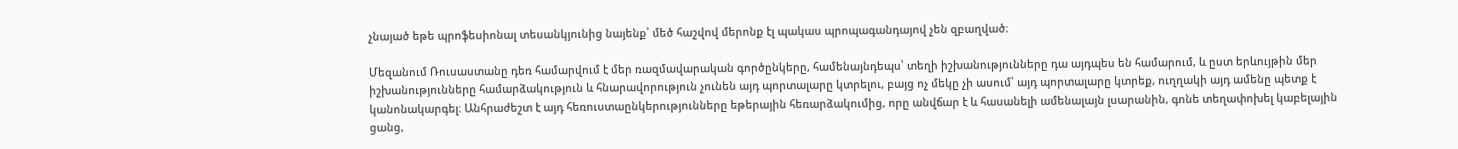չնայած եթե պրոֆեսիոնալ տեսանկյունից նայենք՝ մեծ հաշվով մերոնք էլ պակաս պրոպագանդայով չեն զբաղված։

Մեզանում Ռուսաստանը դեռ համարվում է մեր ռազմավարական գործընկերը, համենայնդեպս՝ տեղի իշխանությունները դա այդպես են համարում, և ըստ երևույթին մեր իշխանությունները համարձակություն և հնարավորություն չունեն այդ պորտալարը կտրելու, բայց ոչ մեկը չի ասում՝ այդ պորտալարը կտրեք, ուղղակի այդ ամենը պետք է կանոնակարգել։ Անհրաժեշտ է այդ հեռուստաընկերությունները եթերային հեռարձակումից, որը անվճար է և հասանելի ամենալայն լսարանին, գոնե տեղափոխել կաբելային ցանց,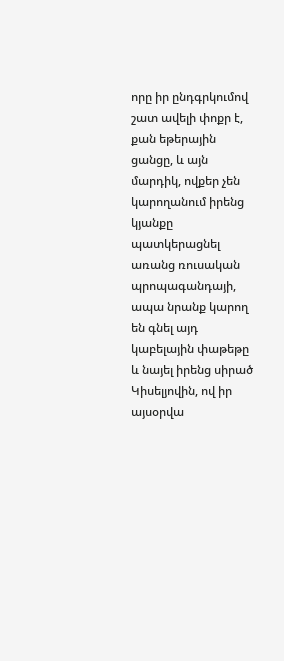որը իր ընդգրկումով շատ ավելի փոքր է, քան եթերային ցանցը, և այն մարդիկ, ովքեր չեն կարողանում իրենց կյանքը պատկերացնել առանց ռուսական պրոպագանդայի, ապա նրանք կարող են գնել այդ կաբելային փաթեթը և նայել իրենց սիրած Կիսելյովին, ով իր այսօրվա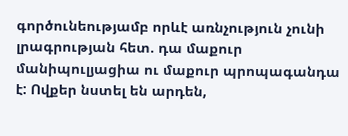գործունեությամբ որևէ առնչություն չունի լրագրության հետ. դա մաքուր մանիպուլյացիա ու մաքուր պրոպագանդա է: Ովքեր նստել են արդեն,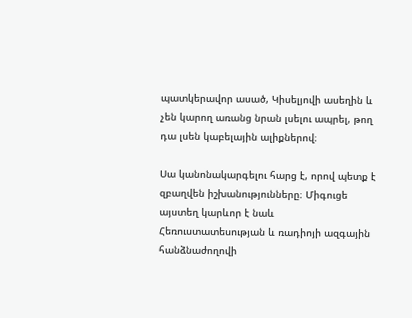պատկերավոր ասած, Կիսելյովի ասեղին և չեն կարող առանց նրան լսելու ապրել, թող դա լսեն կաբելային ալիքներով։

Սա կանոնակարգելու հարց է, որով պետք է զբաղվեն իշխանությունները։ Միգուցե այստեղ կարևոր է նաև Հեռուստատեսության և ռադիոյի ազգային հանձնաժողովի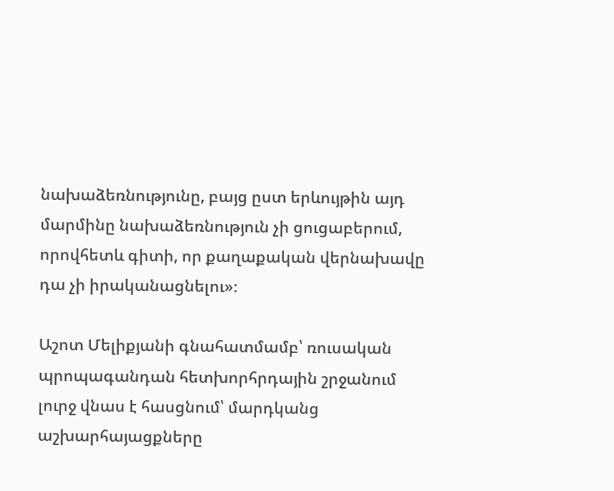նախաձեռնությունը, բայց ըստ երևույթին այդ մարմինը նախաձեռնություն չի ցուցաբերում, որովհետև գիտի, որ քաղաքական վերնախավը դա չի իրականացնելու»։

Աշոտ Մելիքյանի գնահատմամբ՝ ռուսական պրոպագանդան հետխորհրդային շրջանում լուրջ վնաս է հասցնում՝ մարդկանց աշխարհայացքները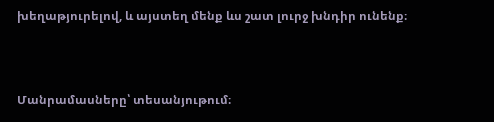խեղաթյուրելով, և այստեղ մենք ևս շատ լուրջ խնդիր ունենք։



Մանրամասները՝ տեսանյութում։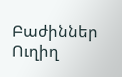Բաժիններ
Ուղիղ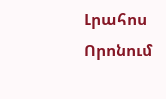Լրահոս
Որոնում